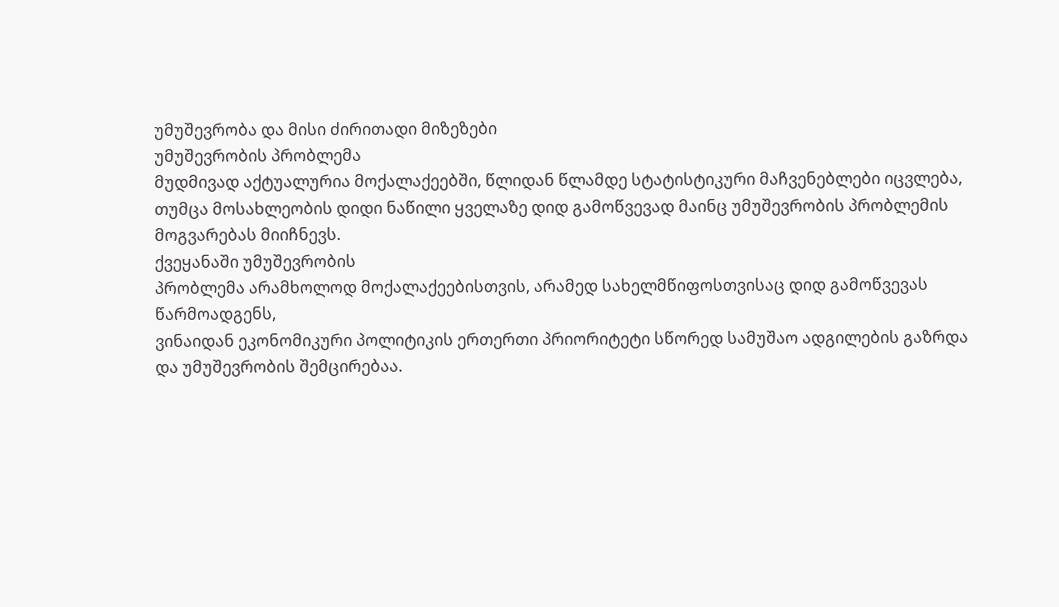უმუშევრობა და მისი ძირითადი მიზეზები
უმუშევრობის პრობლემა
მუდმივად აქტუალურია მოქალაქეებში, წლიდან წლამდე სტატისტიკური მაჩვენებლები იცვლება,
თუმცა მოსახლეობის დიდი ნაწილი ყველაზე დიდ გამოწვევად მაინც უმუშევრობის პრობლემის
მოგვარებას მიიჩნევს.
ქვეყანაში უმუშევრობის
პრობლემა არამხოლოდ მოქალაქეებისთვის, არამედ სახელმწიფოსთვისაც დიდ გამოწვევას წარმოადგენს,
ვინაიდან ეკონომიკური პოლიტიკის ერთერთი პრიორიტეტი სწორედ სამუშაო ადგილების გაზრდა
და უმუშევრობის შემცირებაა.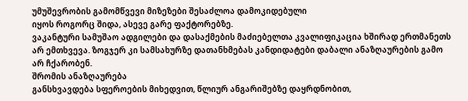უმუშევრობის გამომწვევი მიზეზები შესაძლოა დამოკიდებული
იყოს როგორც შიდა, ასევე გარე ფაქტორებზე.
ვაკანტური სამუშაო ადგილები და დასაქმების მაძიებელთა კვალიფიკაცია ხშირად ერთმანეთს
არ ემთხვევა. ზოგჯერ კი სამსახურზე დათანხმებას კანდიდატები დაბალი ანაზღაურების გამო
არ ჩქარობენ.
შრომის ანაზღაურება
განსხვავდება სფეროების მიხედვით, წლიურ ანგარიშებზე დაყრდნობით,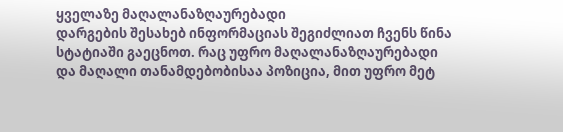ყველაზე მაღალანაზღაურებადი
დარგების შესახებ ინფორმაციას შეგიძლიათ ჩვენს წინა სტატიაში გაეცნოთ. რაც უფრო მაღალანაზღაურებადი
და მაღალი თანამდებობისაა პოზიცია, მით უფრო მეტ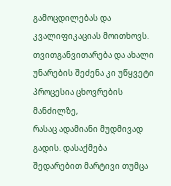გამოცდილებას და კვალიფიკაციას მოითხოვს.
თვითგანვითარება და ახალი უნარების შეძენა კი უწყვეტი პროცესია ცხოვრების მანძილზე,
რასაც ადამიანი მუდმივად გადის. დასაქმება შედარებით მარტივი თუმცა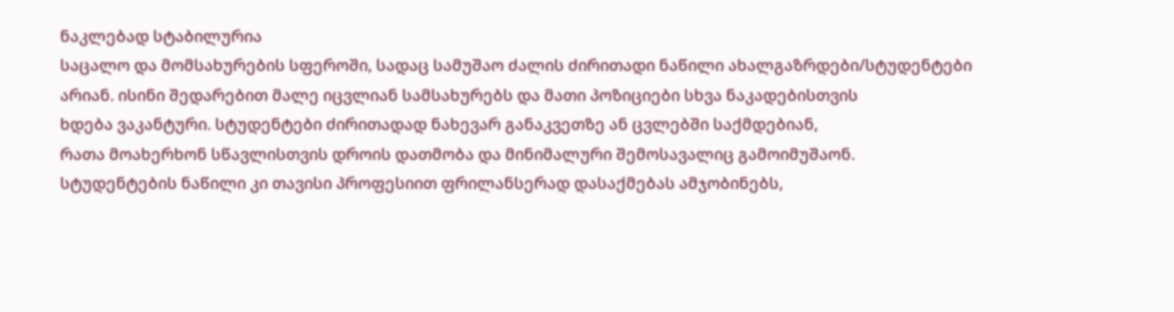ნაკლებად სტაბილურია
საცალო და მომსახურების სფეროში, სადაც სამუშაო ძალის ძირითადი ნაწილი ახალგაზრდები/სტუდენტები
არიან. ისინი შედარებით მალე იცვლიან სამსახურებს და მათი პოზიციები სხვა ნაკადებისთვის
ხდება ვაკანტური. სტუდენტები ძირითადად ნახევარ განაკვეთზე ან ცვლებში საქმდებიან,
რათა მოახერხონ სწავლისთვის დროის დათმობა და მინიმალური შემოსავალიც გამოიმუშაონ.
სტუდენტების ნაწილი კი თავისი პროფესიით ფრილანსერად დასაქმებას ამჯობინებს,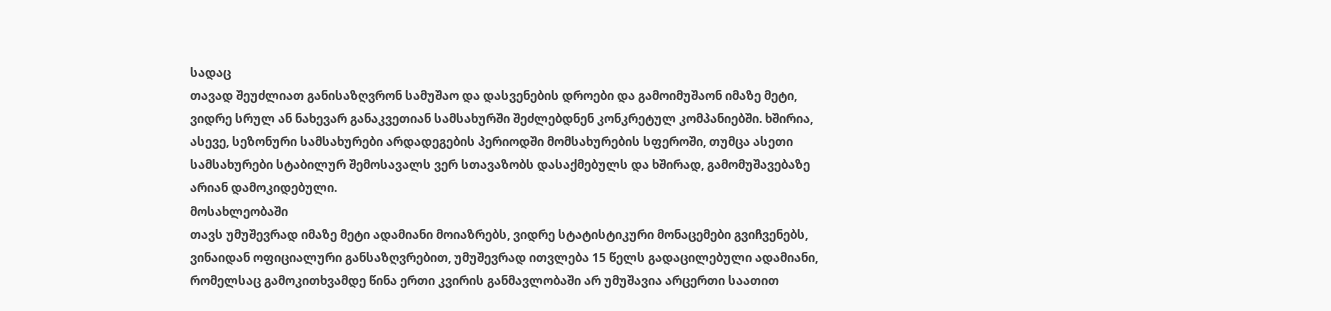სადაც
თავად შეუძლიათ განისაზღვრონ სამუშაო და დასვენების დროები და გამოიმუშაონ იმაზე მეტი,
ვიდრე სრულ ან ნახევარ განაკვეთიან სამსახურში შეძლებდნენ კონკრეტულ კომპანიებში. ხშირია,
ასევე, სეზონური სამსახურები არდადეგების პერიოდში მომსახურების სფეროში, თუმცა ასეთი
სამსახურები სტაბილურ შემოსავალს ვერ სთავაზობს დასაქმებულს და ხშირად, გამომუშავებაზე
არიან დამოკიდებული.
მოსახლეობაში
თავს უმუშევრად იმაზე მეტი ადამიანი მოიაზრებს, ვიდრე სტატისტიკური მონაცემები გვიჩვენებს,
ვინაიდან ოფიციალური განსაზღვრებით, უმუშევრად ითვლება 15 წელს გადაცილებული ადამიანი,
რომელსაც გამოკითხვამდე წინა ერთი კვირის განმავლობაში არ უმუშავია არცერთი საათით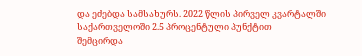და ეძებდა სამსახურს. 2022 წლის პირველ კვარტალში საქართველოში 2.5 პროცენტული პუნქტით
შემცირდა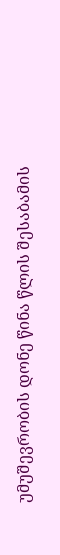უმუშევრობის დონე წინა წლის შესაბამის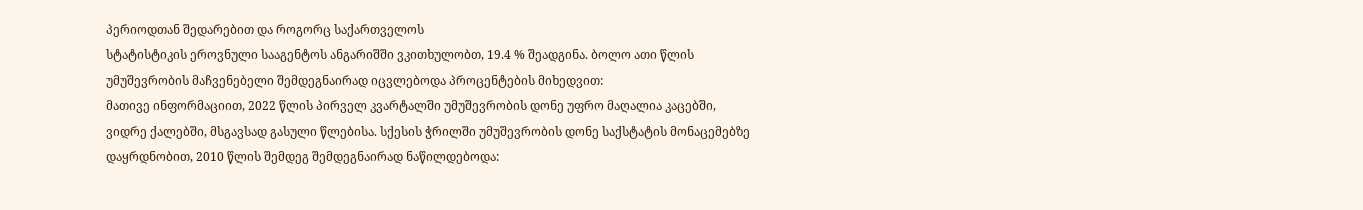პერიოდთან შედარებით და როგორც საქართველოს
სტატისტიკის ეროვნული სააგენტოს ანგარიშში ვკითხულობთ, 19.4 % შეადგინა. ბოლო ათი წლის
უმუშევრობის მაჩვენებელი შემდეგნაირად იცვლებოდა პროცენტების მიხედვით:
მათივე ინფორმაციით, 2022 წლის პირველ კვარტალში უმუშევრობის დონე უფრო მაღალია კაცებში, ვიდრე ქალებში, მსგავსად გასული წლებისა. სქესის ჭრილში უმუშევრობის დონე საქსტატის მონაცემებზე დაყრდნობით, 2010 წლის შემდეგ შემდეგნაირად ნაწილდებოდა: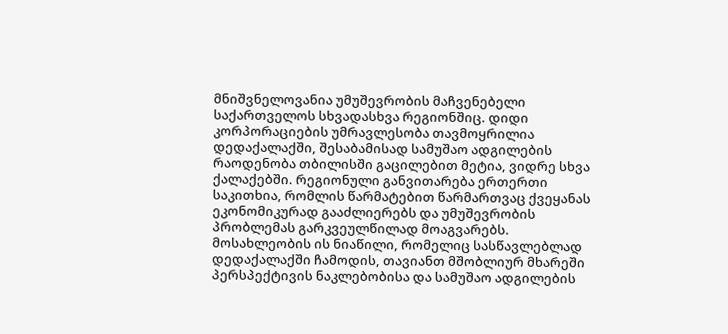მნიშვნელოვანია უმუშევრობის მაჩვენებელი საქართველოს სხვადასხვა რეგიონშიც. დიდი კორპორაციების უმრავლესობა თავმოყრილია დედაქალაქში, შესაბამისად სამუშაო ადგილების რაოდენობა თბილისში გაცილებით მეტია, ვიდრე სხვა ქალაქებში. რეგიონული განვითარება ერთერთი საკითხია, რომლის წარმატებით წარმართვაც ქვეყანას ეკონომიკურად გააძლიერებს და უმუშევრობის პრობლემას გარკვეულწილად მოაგვარებს. მოსახლეობის ის ნიაწილი, რომელიც სასწავლებლად დედაქალაქში ჩამოდის, თავიანთ მშობლიურ მხარეში პერსპექტივის ნაკლებობისა და სამუშაო ადგილების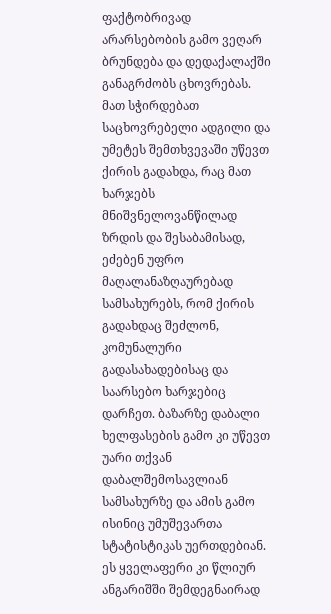ფაქტობრივად არარსებობის გამო ვეღარ ბრუნდება და დედაქალაქში განაგრძობს ცხოვრებას. მათ სჭირდებათ საცხოვრებელი ადგილი და უმეტეს შემთხვევაში უწევთ ქირის გადახდა, რაც მათ ხარჯებს მნიშვნელოვანწილად ზრდის და შესაბამისად, ეძებენ უფრო მაღალანაზღაურებად სამსახურებს, რომ ქირის გადახდაც შეძლონ, კომუნალური გადასახადებისაც და საარსებო ხარჯებიც დარჩეთ. ბაზარზე დაბალი ხელფასების გამო კი უწევთ უარი თქვან დაბალშემოსავლიან სამსახურზე და ამის გამო ისინიც უმუშევართა სტატისტიკას უერთდებიან. ეს ყველაფერი კი წლიურ ანგარიშში შემდეგნაირად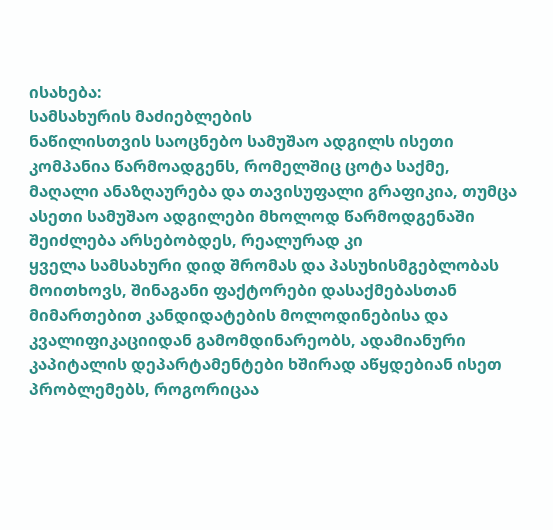ისახება:
სამსახურის მაძიებლების
ნაწილისთვის საოცნებო სამუშაო ადგილს ისეთი კომპანია წარმოადგენს, რომელშიც ცოტა საქმე,
მაღალი ანაზღაურება და თავისუფალი გრაფიკია, თუმცა ასეთი სამუშაო ადგილები მხოლოდ წარმოდგენაში შეიძლება არსებობდეს, რეალურად კი
ყველა სამსახური დიდ შრომას და პასუხისმგებლობას მოითხოვს, შინაგანი ფაქტორები დასაქმებასთან
მიმართებით კანდიდატების მოლოდინებისა და კვალიფიკაციიდან გამომდინარეობს, ადამიანური
კაპიტალის დეპარტამენტები ხშირად აწყდებიან ისეთ პრობლემებს, როგორიცაა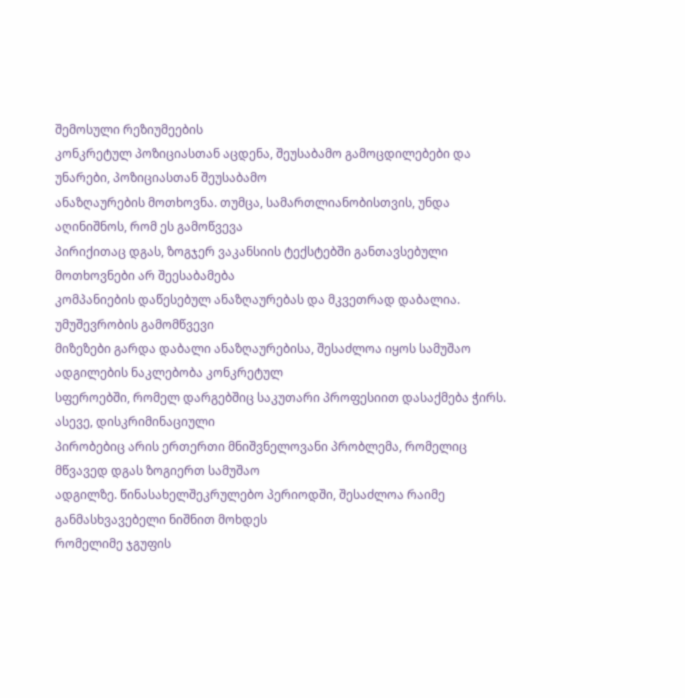შემოსული რეზიუმეების
კონკრეტულ პოზიციასთან აცდენა, შეუსაბამო გამოცდილებები და უნარები, პოზიციასთან შეუსაბამო
ანაზღაურების მოთხოვნა. თუმცა, სამართლიანობისთვის, უნდა აღინიშნოს, რომ ეს გამოწვევა
პირიქითაც დგას, ზოგჯერ ვაკანსიის ტექსტებში განთავსებული მოთხოვნები არ შეესაბამება
კომპანიების დაწესებულ ანაზღაურებას და მკვეთრად დაბალია.
უმუშევრობის გამომწვევი
მიზეზები გარდა დაბალი ანაზღაურებისა, შესაძლოა იყოს სამუშაო ადგილების ნაკლებობა კონკრეტულ
სფეროებში, რომელ დარგებშიც საკუთარი პროფესიით დასაქმება ჭირს. ასევე, დისკრიმინაციული
პირობებიც არის ერთერთი მნიშვნელოვანი პრობლემა, რომელიც მწვავედ დგას ზოგიერთ სამუშაო
ადგილზე. წინასახელშეკრულებო პერიოდში, შესაძლოა რაიმე განმასხვავებელი ნიშნით მოხდეს
რომელიმე ჯგუფის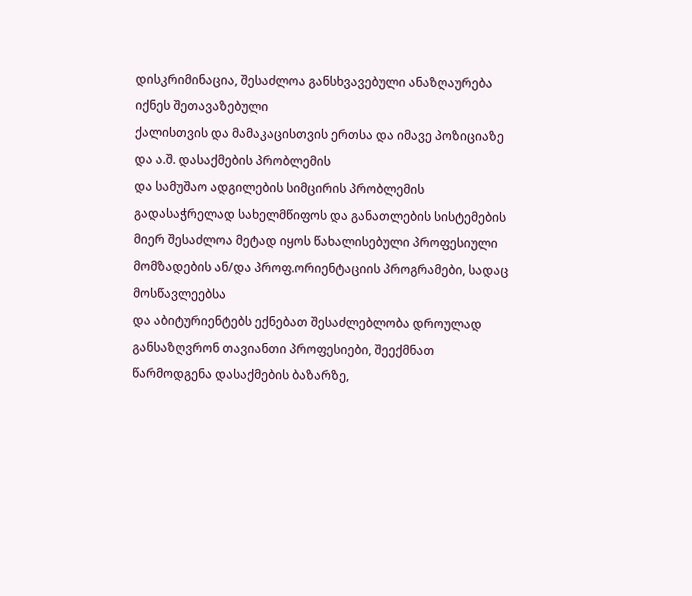დისკრიმინაცია, შესაძლოა განსხვავებული ანაზღაურება იქნეს შეთავაზებული
ქალისთვის და მამაკაცისთვის ერთსა და იმავე პოზიციაზე და ა.შ. დასაქმების პრობლემის
და სამუშაო ადგილების სიმცირის პრობლემის გადასაჭრელად სახელმწიფოს და განათლების სისტემების
მიერ შესაძლოა მეტად იყოს წახალისებული პროფესიული მომზადების ან/და პროფ.ორიენტაციის პროგრამები, სადაც მოსწავლეებსა
და აბიტურიენტებს ექნებათ შესაძლებლობა დროულად განსაზღვრონ თავიანთი პროფესიები, შეექმნათ
წარმოდგენა დასაქმების ბაზარზე,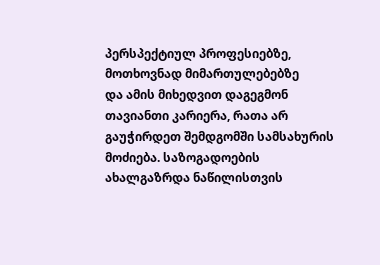პერსპექტიულ პროფესიებზე, მოთხოვნად მიმართულებებზე
და ამის მიხედვით დაგეგმონ თავიანთი კარიერა, რათა არ გაუჭირდეთ შემდგომში სამსახურის
მოძიება. საზოგადოების ახალგაზრდა ნაწილისთვის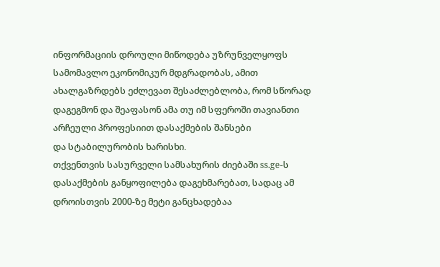ინფორმაციის დროული მიწოდება უზრუნველყოფს
სამომავლო ეკონომიკურ მდგრადობას, ამით ახალგაზრდებს ეძლევათ შესაძლებლობა, რომ სწორად
დაგეგმონ და შეაფასონ ამა თუ იმ სფეროში თავიანთი არჩეული პროფესიით დასაქმების შანსები
და სტაბილურობის ხარისხი.
თქვენთვის სასურველი სამსახურის ძიებაში ss.ge-ს დასაქმების განყოფილება დაგეხმარებათ, სადაც ამ დროისთვის 2000-ზე მეტი განცხადებაა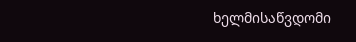ხელმისაწვდომი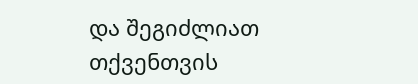და შეგიძლიათ თქვენთვის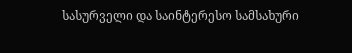სასურველი და საინტერესო სამსახური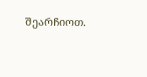შეარჩიოთ.